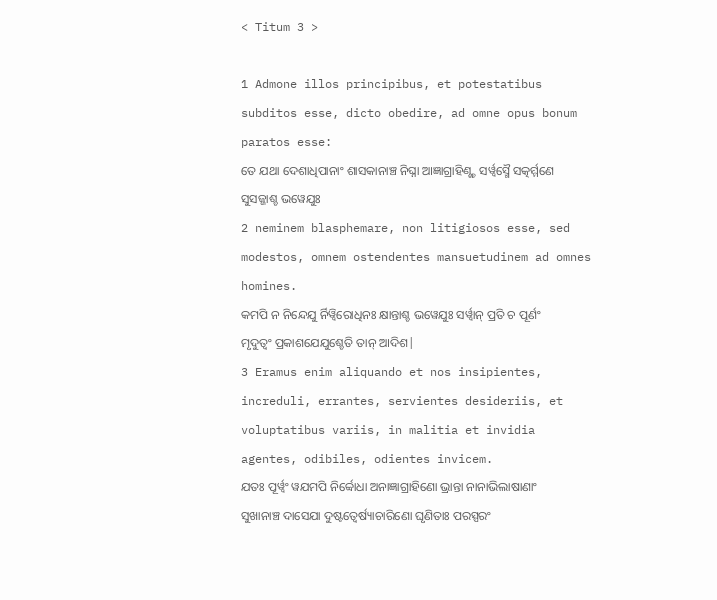< Titum 3 >

1 Admone illos principibus, et potestatibus subditos esse, dicto obedire, ad omne opus bonum paratos esse:
ତେ ଯଥା ଦେଶାଧିପାନାଂ ଶାସକାନାଞ୍ଚ ନିଘ୍ନା ଆଜ୍ଞାଗ୍ରାହିଣ୍ଶ୍ଚ ସର୍ୱ୍ୱସ୍ମୈ ସତ୍କର୍ମ୍ମଣେ ସୁସଜ୍ଜାଶ୍ଚ ଭୱେଯୁଃ
2 neminem blasphemare, non litigiosos esse, sed modestos, omnem ostendentes mansuetudinem ad omnes homines.
କମପି ନ ନିନ୍ଦେଯୁ ର୍ନିୱ୍ୱିରୋଧିନଃ କ୍ଷାନ୍ତାଶ୍ଚ ଭୱେଯୁଃ ସର୍ୱ୍ୱାନ୍ ପ୍ରତି ଚ ପୂର୍ଣଂ ମୃଦୁତ୍ୱଂ ପ୍ରକାଶଯେଯୁଶ୍ଚେତି ତାନ୍ ଆଦିଶ|
3 Eramus enim aliquando et nos insipientes, increduli, errantes, servientes desideriis, et voluptatibus variis, in malitia et invidia agentes, odibiles, odientes invicem.
ଯତଃ ପୂର୍ୱ୍ୱଂ ୱଯମପି ନିର୍ବ୍ବୋଧା ଅନାଜ୍ଞାଗ୍ରାହିଣୋ ଭ୍ରାନ୍ତା ନାନାଭିଲାଷାଣାଂ ସୁଖାନାଞ୍ଚ ଦାସେଯା ଦୁଷ୍ଟତ୍ୱେର୍ଷ୍ୟାଚାରିଣୋ ଘୃଣିତାଃ ପରସ୍ପରଂ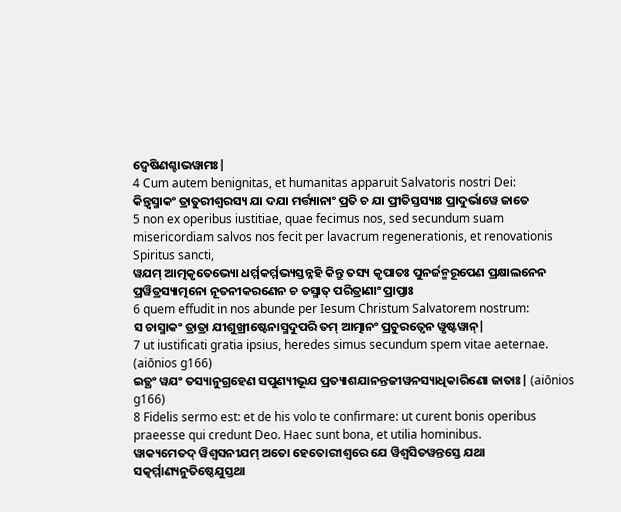ଦ୍ୱେଷିଣଶ୍ଚାଭୱାମଃ|
4 Cum autem benignitas, et humanitas apparuit Salvatoris nostri Dei:
କିନ୍ତ୍ୱସ୍ମାକଂ ତ୍ରାତୁରୀଶ୍ୱରସ୍ୟ ଯା ଦଯା ମର୍ତ୍ତ୍ୟାନାଂ ପ୍ରତି ଚ ଯା ପ୍ରୀତିସ୍ତସ୍ୟାଃ ପ୍ରାଦୁର୍ଭାୱେ ଜାତେ
5 non ex operibus iustitiae, quae fecimus nos, sed secundum suam misericordiam salvos nos fecit per lavacrum regenerationis, et renovationis Spiritus sancti,
ୱଯମ୍ ଆତ୍ମକୃତେଭ୍ୟୋ ଧର୍ମ୍ମକର୍ମ୍ମଭ୍ୟସ୍ତନ୍ନହି କିନ୍ତୁ ତସ୍ୟ କୃପାତଃ ପୁନର୍ଜନ୍ମରୂପେଣ ପ୍ରକ୍ଷାଲନେନ ପ୍ରୱିତ୍ରସ୍ୟାତ୍ମନୋ ନୂତନୀକରଣେନ ଚ ତସ୍ମାତ୍ ପରିତ୍ରାଣାଂ ପ୍ରାପ୍ତାଃ
6 quem effudit in nos abunde per Iesum Christum Salvatorem nostrum:
ସ ଚାସ୍ମାକଂ ତ୍ରାତ୍ରା ଯୀଶୁଖ୍ରୀଷ୍ଟେନାସ୍ମଦୁପରି ତମ୍ ଆତ୍ମାନଂ ପ୍ରଚୁରତ୍ୱେନ ୱୃଷ୍ଟୱାନ୍|
7 ut iustificati gratia ipsius, heredes simus secundum spem vitae aeternae. (aiōnios g166)
ଇତ୍ଥଂ ୱଯଂ ତସ୍ୟାନୁଗ୍ରହେଣ ସପୁଣ୍ୟୀଭୂଯ ପ୍ରତ୍ୟାଶଯାନନ୍ତଜୀୱନସ୍ୟାଧିକାରିଣୋ ଜାତାଃ| (aiōnios g166)
8 Fidelis sermo est: et de his volo te confirmare: ut curent bonis operibus praeesse qui credunt Deo. Haec sunt bona, et utilia hominibus.
ୱାକ୍ୟମେତଦ୍ ୱିଶ୍ୱସନୀଯମ୍ ଅତୋ ହେତୋରୀଶ୍ୱରେ ଯେ ୱିଶ୍ୱସିତୱନ୍ତସ୍ତେ ଯଥା ସତ୍କର୍ମ୍ମାଣ୍ୟନୁତିଷ୍ଠେଯୁସ୍ତଥା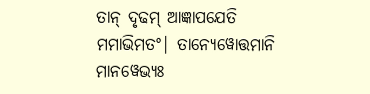ତାନ୍ ଦୃଢମ୍ ଆଜ୍ଞାପଯେତି ମମାଭିମତଂ| ତାନ୍ୟେୱୋତ୍ତମାନି ମାନୱେଭ୍ୟଃ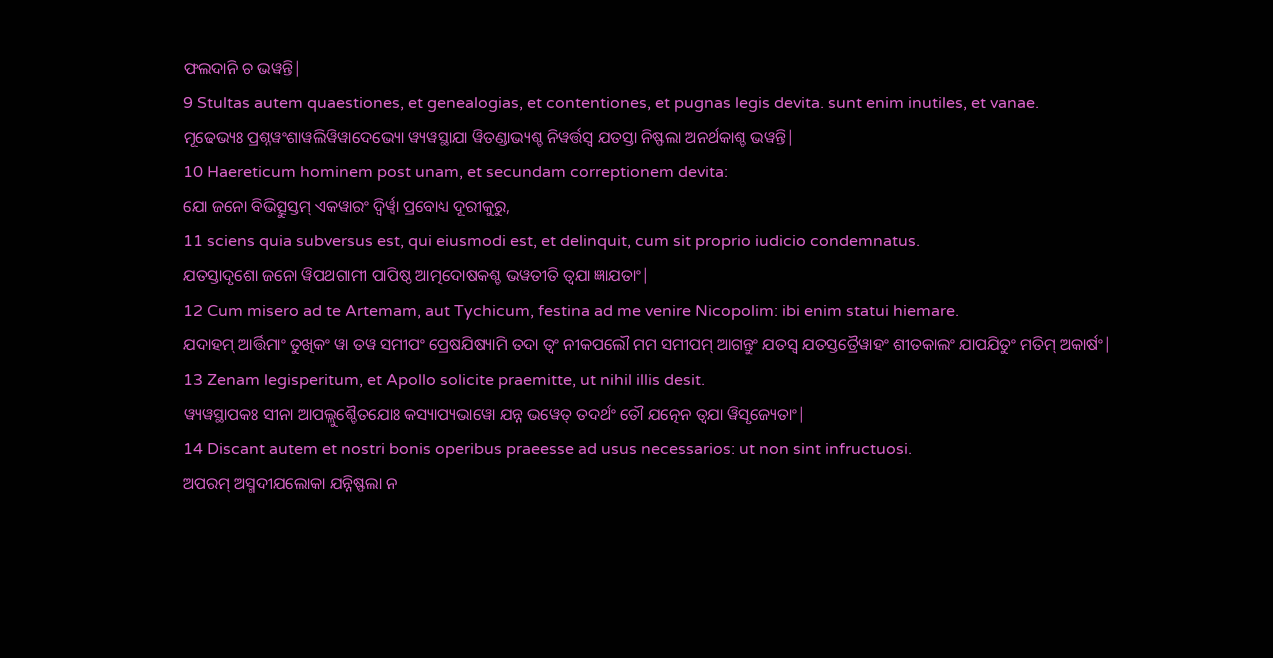ଫଲଦାନି ଚ ଭୱନ୍ତି|
9 Stultas autem quaestiones, et genealogias, et contentiones, et pugnas legis devita. sunt enim inutiles, et vanae.
ମୂଢେଭ୍ୟଃ ପ୍ରଶ୍ନୱଂଶାୱଲିୱିୱାଦେଭ୍ୟୋ ୱ୍ୟୱସ୍ଥାଯା ୱିତଣ୍ଡାଭ୍ୟଶ୍ଚ ନିୱର୍ତ୍ତସ୍ୱ ଯତସ୍ତା ନିଷ୍ଫଲା ଅନର୍ଥକାଶ୍ଚ ଭୱନ୍ତି|
10 Haereticum hominem post unam, et secundam correptionem devita:
ଯୋ ଜନୋ ବିଭିତ୍ସୁସ୍ତମ୍ ଏକୱାରଂ ଦ୍ୱିର୍ୱ୍ୱା ପ୍ରବୋଧ୍ୟ ଦୂରୀକୁରୁ,
11 sciens quia subversus est, qui eiusmodi est, et delinquit, cum sit proprio iudicio condemnatus.
ଯତସ୍ତାଦୃଶୋ ଜନୋ ୱିପଥଗାମୀ ପାପିଷ୍ଠ ଆତ୍ମଦୋଷକଶ୍ଚ ଭୱତୀତି ତ୍ୱଯା ଜ୍ଞାଯତାଂ|
12 Cum misero ad te Artemam, aut Tychicum, festina ad me venire Nicopolim: ibi enim statui hiemare.
ଯଦାହମ୍ ଆର୍ତ୍ତିମାଂ ତୁଖିକଂ ୱା ତୱ ସମୀପଂ ପ୍ରେଷଯିଷ୍ୟାମି ତଦା ତ୍ୱଂ ନୀକପଲୌ ମମ ସମୀପମ୍ ଆଗନ୍ତୁଂ ଯତସ୍ୱ ଯତସ୍ତତ୍ରୈୱାହଂ ଶୀତକାଲଂ ଯାପଯିତୁଂ ମତିମ୍ ଅକାର୍ଷଂ|
13 Zenam legisperitum, et Apollo solicite praemitte, ut nihil illis desit.
ୱ୍ୟୱସ୍ଥାପକଃ ସୀନା ଆପଲ୍ଲୁଶ୍ଚୈତଯୋଃ କସ୍ୟାପ୍ୟଭାୱୋ ଯନ୍ନ ଭୱେତ୍ ତଦର୍ଥଂ ତୌ ଯତ୍ନେନ ତ୍ୱଯା ୱିସୃଜ୍ୟେତାଂ|
14 Discant autem et nostri bonis operibus praeesse ad usus necessarios: ut non sint infructuosi.
ଅପରମ୍ ଅସ୍ମଦୀଯଲୋକା ଯନ୍ନିଷ୍ଫଲା ନ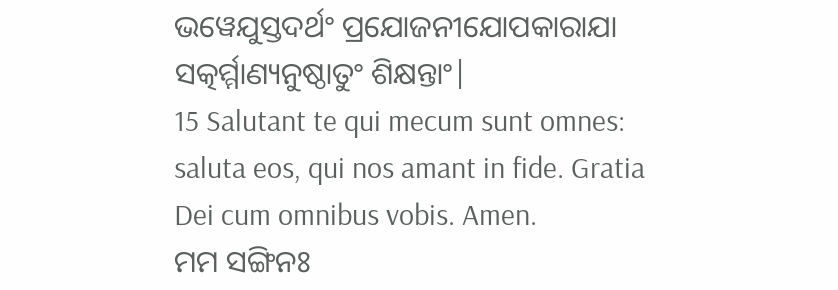ଭୱେଯୁସ୍ତଦର୍ଥଂ ପ୍ରଯୋଜନୀଯୋପକାରାଯା ସତ୍କର୍ମ୍ମାଣ୍ୟନୁଷ୍ଠାତୁଂ ଶିକ୍ଷନ୍ତାଂ|
15 Salutant te qui mecum sunt omnes: saluta eos, qui nos amant in fide. Gratia Dei cum omnibus vobis. Amen.
ମମ ସଙ୍ଗିନଃ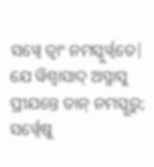ସୱ୍ୱେ ତ୍ୱାଂ ନମସ୍କୁର୍ୱ୍ୱତେ| ଯେ ୱିଶ୍ୱାସାଦ୍ ଅସ୍ମାସୁ ପ୍ରୀଯନ୍ତେ ତାନ୍ ନମସ୍କୁରୁ; ସର୍ୱ୍ୱେଷୁ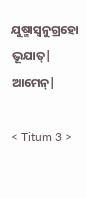ଯୁଷ୍ମାସ୍ୱନୁଗ୍ରହୋ ଭୂଯାତ୍| ଆମେନ୍|

< Titum 3 >